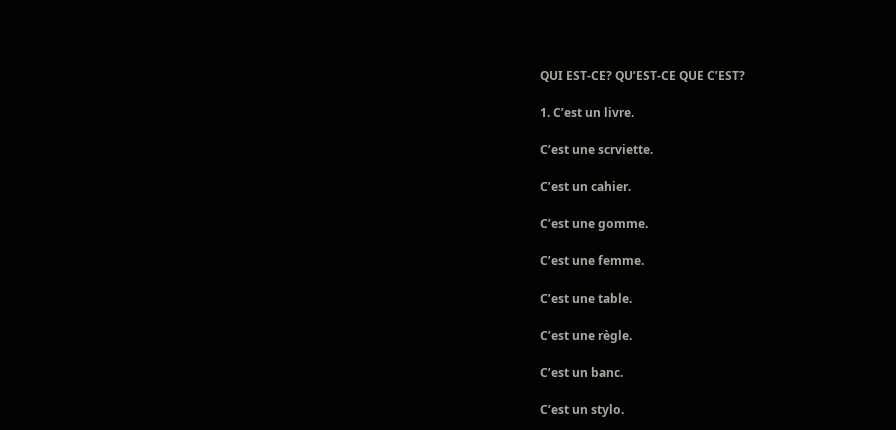QUI EST-CE? QU’EST-CE QUE C’EST?

1. C’est un livre.

C’est une scrviette.

C’est un cahier.

C’est une gomme.

C’est une femme.

C’est une table.

C’est une règle.

C’est un banc.

C’est un stylo.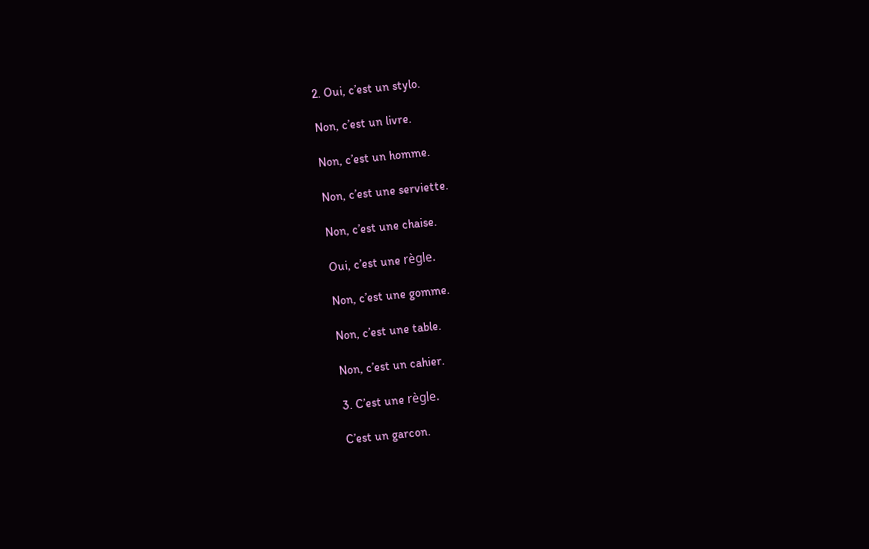2. Oui, c’est un stylo.

Non, c’est un livre.

Non, c’est un homme.

Non, c’est une serviette.

Non, c’est une chaise.

Oui, c’est une règle.

Non, c’est une gomme.

Non, c’est une table.

Non, c’est un cahier.

3. C’est une règle.

C’est un garcon.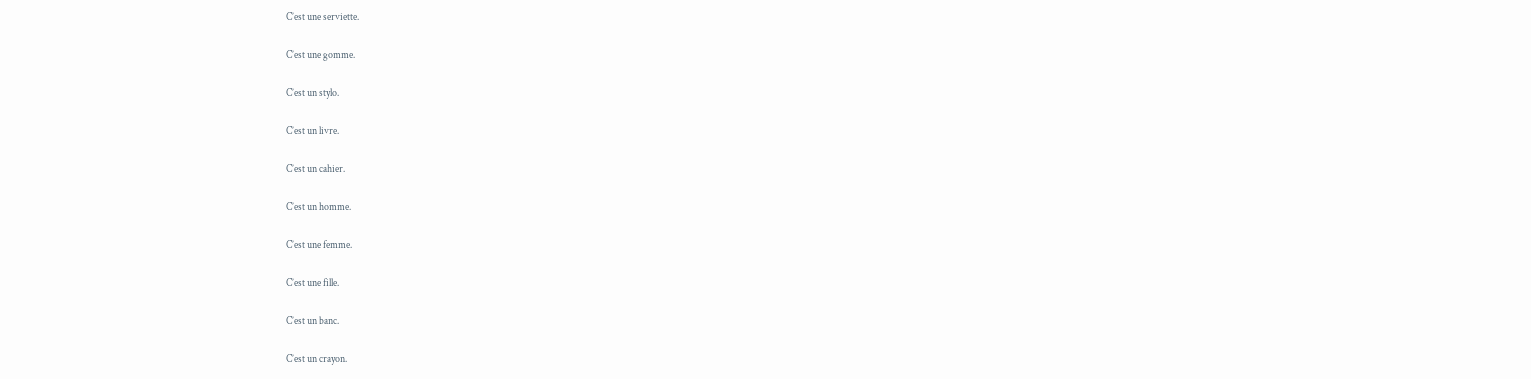C’est une serviette.

C’est une gomme.

C’est un stylo.

C’est un livre.

C’est un cahier.

C’est un homme.

C’est une femme.

C’est une fille.

C’est un banc.

C’est un crayon.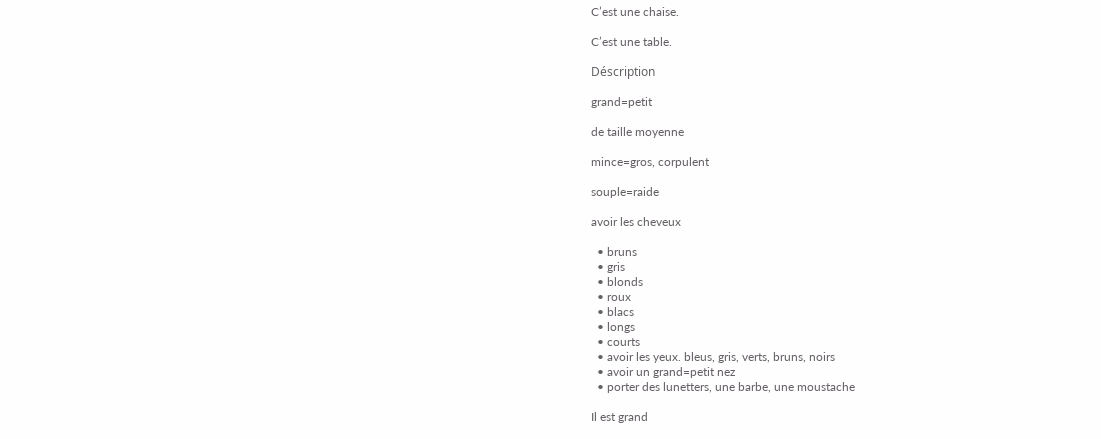C’est une chaise.

C’est une table.

Déscription

grand=petit

de taille moyenne

mince=gros, corpulent

souple=raide

avoir les cheveux

  • bruns
  • gris
  • blonds
  • roux
  • blacs
  • longs
  • courts
  • avoir les yeux. bleus, gris, verts, bruns, noirs
  • avoir un grand=petit nez
  • porter des lunetters, une barbe, une moustache

Il est grand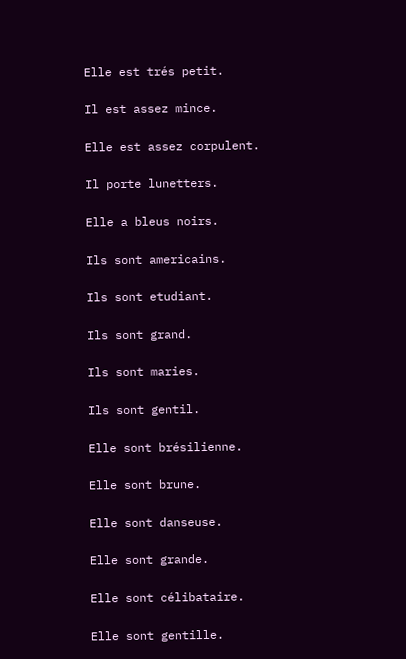Elle est trés petit.

Il est assez mince.

Elle est assez corpulent.

Il porte lunetters.

Elle a bleus noirs.

Ils sont americains.

Ils sont etudiant.

Ils sont grand.

Ils sont maries.

Ils sont gentil.

Elle sont brésilienne.

Elle sont brune.

Elle sont danseuse.

Elle sont grande.

Elle sont célibataire.

Elle sont gentille.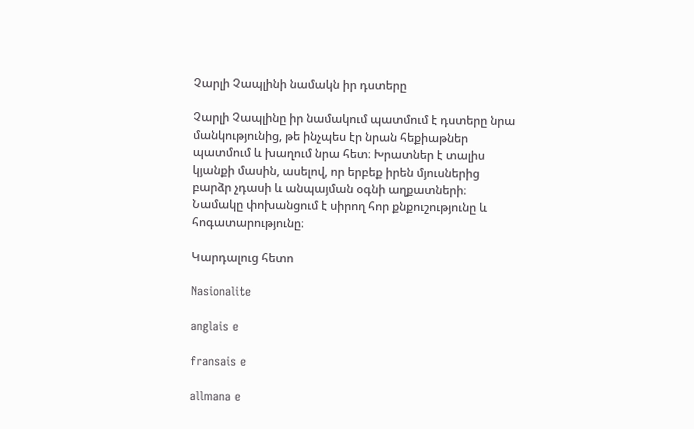Չարլի Չապլինի նամակն իր դստերը

Չարլի Չապլինը իր նամակում պատմում է դստերը նրա մանկությունից, թե ինչպես էր նրան հեքիաթներ պատմում և խաղում նրա հետ։ Խրատներ է տալիս կյանքի մասին, ասելով, որ երբեք իրեն մյուսներից բարձր չդասի և անպայման օգնի աղքատների։ Նամակը փոխանցում է սիրող հոր քնքուշությունը և հոգատարությունը։

Կարդալուց հետո

Nasionalite

anglais e

fransais e

allmana e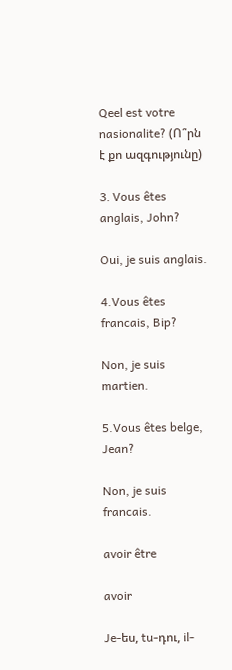Qeel est votre nasionalite? (Ո՞րն է քո ազգությունը)

3․ Vous êtes anglais, John?

Oui, je suis anglais.

4.Vous êtes francais, Bip?

Non, je suis martien.

5.Vous êtes belge, Jean?

Non, je suis francais.

avoir être

avoir

Je-ես, tu-դու, il-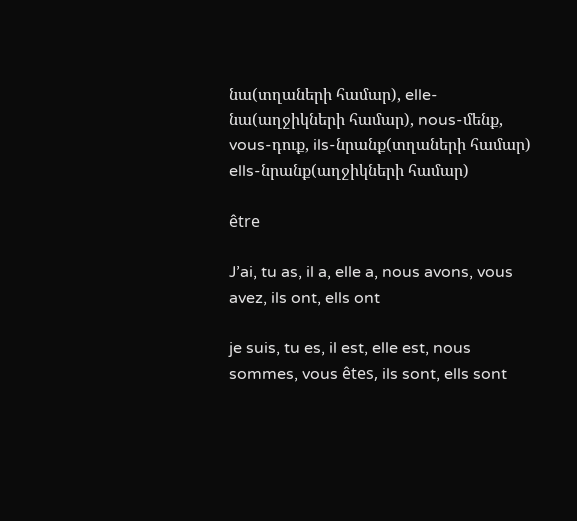նա(տղաների համար), elle-նա(աղջիկների համար), nous-մենք, vous-դուք, ils-նրանք(տղաների համար) ells-նրանք(աղջիկների համար)

être

J’ai, tu as, il a, elle a, nous avons, vous avez, ils ont, ells ont

je suis, tu es, il est, elle est, nous sommes, vous êtes, ils sont, ells sont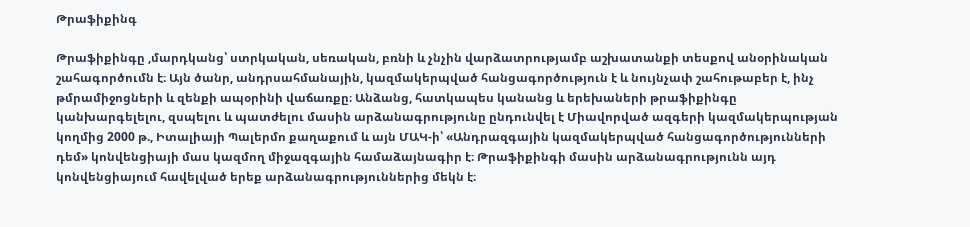Թրաֆիքինգ

Թրաֆիքինգը ,մարդկանց՝ ստրկական, սեռական, բռնի և չնչին վարձատրությամբ աշխատանքի տեսքով անօրինական շահագործումն է։ Այն ծանր, անդրսահմանային, կազմակերպված հանցագործություն է և նույնչափ շահութաբեր է, ինչ թմրամիջոցների և զենքի ապօրինի վաճառքը։ Անձանց, հատկապես կանանց և երեխաների թրաֆիքինգը կանխարգելելու, զսպելու և պատժելու մասին արձանագրությունը ընդունվել է Միավորված ազգերի կազմակերպության կողմից 2000 թ., Իտալիայի Պալերմո քաղաքում և այն ՄԱԿ-ի՝ «Անդրազգային կազմակերպված հանցագործությունների դեմ» կոնվենցիայի մաս կազմող միջազգային համաձայնագիր է։ Թրաֆիքինգի մասին արձանագրությունն այդ կոնվենցիայում հավելված երեք արձանագրություններից մեկն է։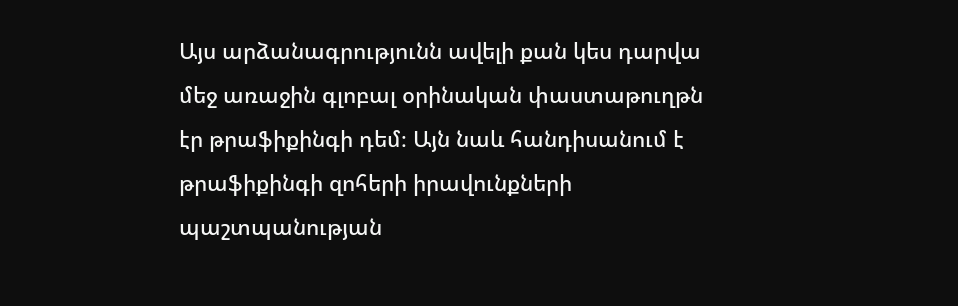Այս արձանագրությունն ավելի քան կես դարվա մեջ առաջին գլոբալ օրինական փաստաթուղթն էր թրաֆիքինգի դեմ։ Այն նաև հանդիսանում է թրաֆիքինգի զոհերի իրավունքների պաշտպանության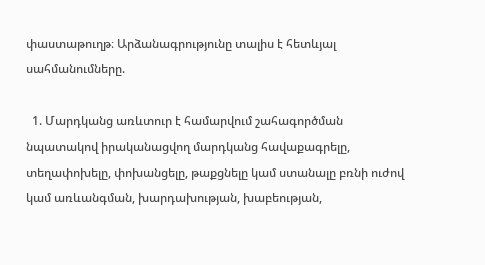փաստաթուղթ։ Արձանագրությունը տալիս է հետևյալ սահմանումները.

  1. Մարդկանց առևտուր է համարվում շահագործման նպատակով իրականացվող մարդկանց հավաքագրելը, տեղափոխելը, փոխանցելը, թաքցնելը կամ ստանալը բռնի ուժով կամ առևանգման, խարդախության, խաբեության,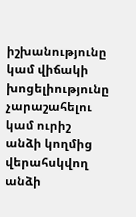իշխանությունը կամ վիճակի խոցելիությունը չարաշահելու կամ ուրիշ անձի կողմից վերահսկվող անձի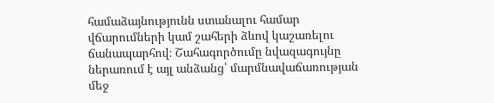համաձայնությունն ստանալու համար վճարումների կամ շահերի ձևով կաշառելու ճանապարհով։ Շահագործումը նվազագույնը ներառում է այլ անձանց՝ մարմնավաճառության մեջ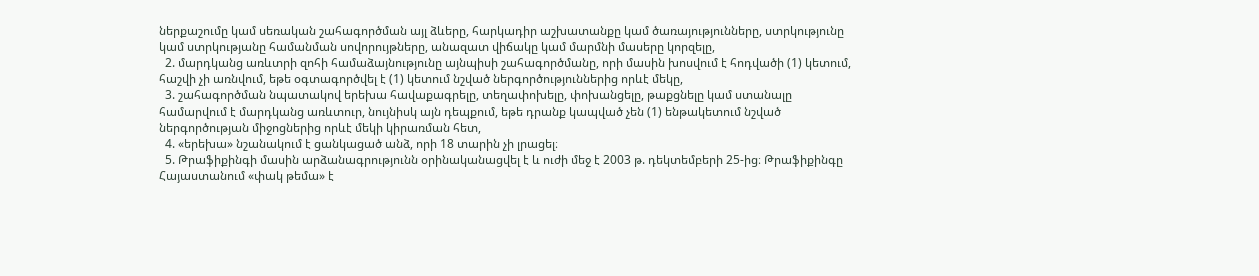ներքաշումը կամ սեռական շահագործման այլ ձևերը, հարկադիր աշխատանքը կամ ծառայությունները, ստրկությունը կամ ստրկությանը համանման սովորույթները, անազատ վիճակը կամ մարմնի մասերը կորզելը,
  2. մարդկանց առևտրի զոհի համաձայնությունը այնպիսի շահագործմանը, որի մասին խոսվում է հոդվածի (1) կետում, հաշվի չի առնվում, եթե օգտագործվել է (1) կետում նշված ներգործություններից որևէ մեկը,
  3. շահագործման նպատակով երեխա հավաքագրելը, տեղափոխելը, փոխանցելը, թաքցնելը կամ ստանալը համարվում է մարդկանց առևտուր, նույնիսկ այն դեպքում, եթե դրանք կապված չեն (1) ենթակետում նշված ներգործության միջոցներից որևէ մեկի կիրառման հետ,
  4. «երեխա» նշանակում է ցանկացած անձ, որի 18 տարին չի լրացել։
  5. Թրաֆիքինգի մասին արձանագրությունն օրինականացվել է և ուժի մեջ է 2003 թ. դեկտեմբերի 25-ից։ Թրաֆիքինգը Հայաստանում «փակ թեմա» է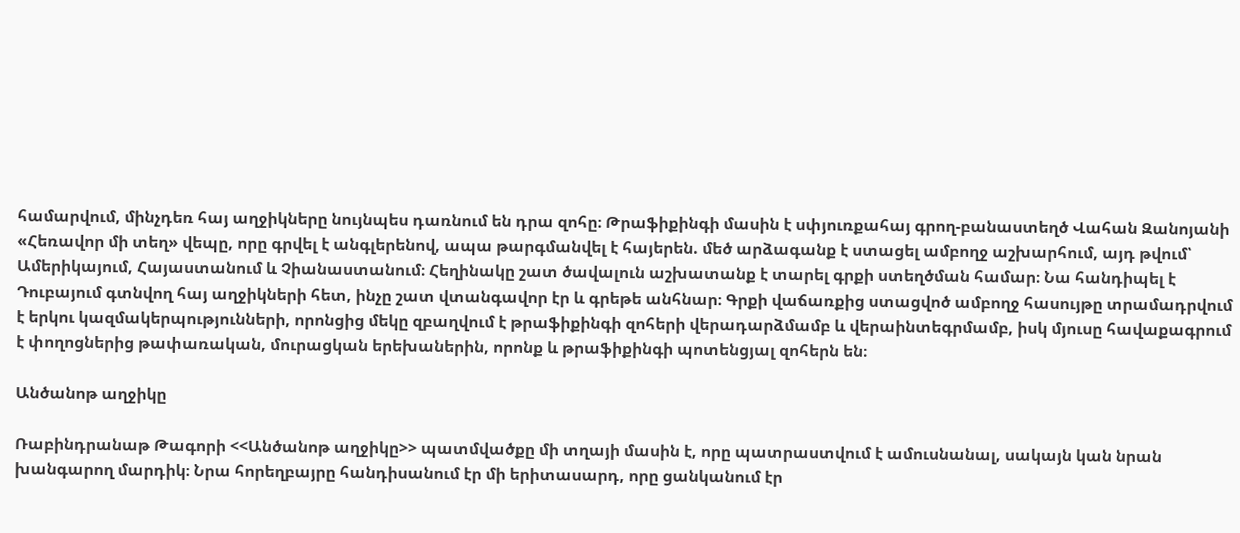համարվում, մինչդեռ հայ աղջիկները նույնպես դառնում են դրա զոհը։ Թրաֆիքինգի մասին է սփյուռքահայ գրող-բանաստեղծ Վահան Զանոյանի «Հեռավոր մի տեղ» վեպը, որը գրվել է անգլերենով, ապա թարգմանվել է հայերեն. մեծ արձագանք է ստացել ամբողջ աշխարհում, այդ թվում՝ Ամերիկայում, Հայաստանում և Չիանաստանում։ Հեղինակը շատ ծավալուն աշխատանք է տարել գրքի ստեղծման համար։ Նա հանդիպել է Դուբայում գտնվող հայ աղջիկների հետ, ինչը շատ վտանգավոր էր և գրեթե անհնար։ Գրքի վաճառքից ստացվոծ ամբողջ հասույթը տրամադրվում է երկու կազմակերպությունների, որոնցից մեկը զբաղվում է թրաֆիքինգի զոհերի վերադարձմամբ և վերաինտեգրմամբ, իսկ մյուսը հավաքագրում է փողոցներից թափառական, մուրացկան երեխաներին, որոնք և թրաֆիքինգի պոտենցյալ զոհերն են։

Անծանոթ աղջիկը

Ռաբինդրանաթ Թագորի <<Անծանոթ աղջիկը>> պատմվածքը մի տղայի մասին է, որը պատրաստվում է ամուսնանալ, սակայն կան նրան խանգարող մարդիկ։ Նրա հորեղբայրը հանդիսանում էր մի երիտասարդ, որը ցանկանում էր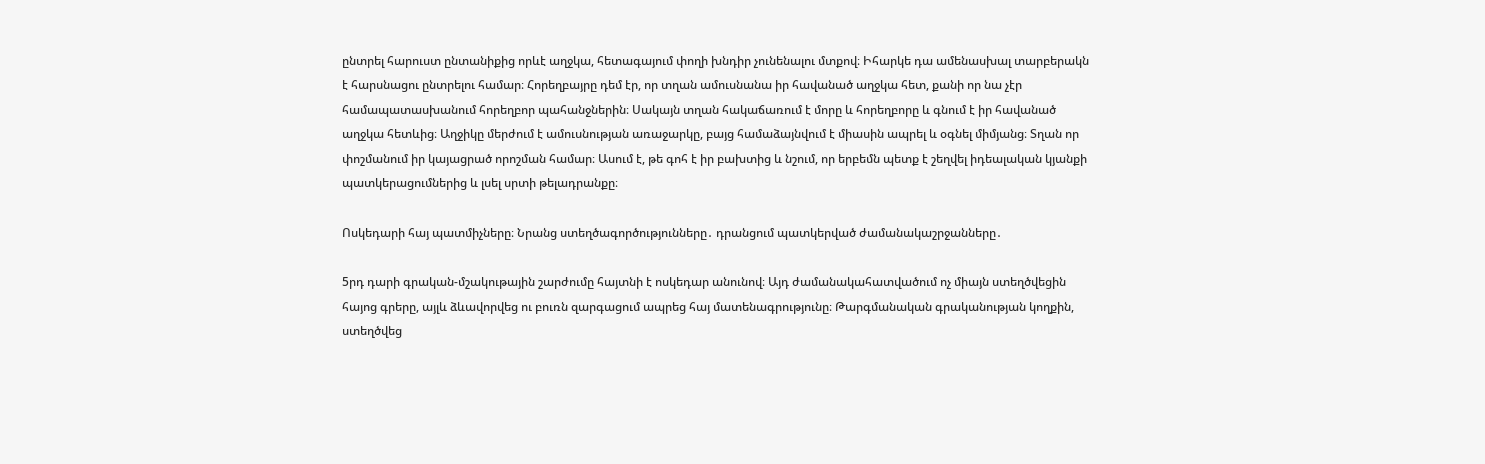ընտրել հարուստ ընտանիքից որևէ աղջկա, հետագայում փողի խնդիր չունենալու մտքով։ Իհարկե դա ամենասխալ տարբերակն է հարսնացու ընտրելու համար։ Հորեղբայրը դեմ էր, որ տղան ամուսնանա իր հավանած աղջկա հետ, քանի որ նա չէր համապատասխանում հորեղբոր պահանջներին։ Սակայն տղան հակաճառում է մորը և հորեղբորը և գնում է իր հավանած աղջկա հետևից։ Աղջիկը մերժում է ամուսնության առաջարկը, բայց համաձայնվում է միասին ապրել և օգնել միմյանց։ Տղան որ փոշմանում իր կայացրած որոշման համար։ Ասում է, թե գոհ է իր բախտից և նշում, որ երբեմն պետք է շեղվել իդեալական կյանքի պատկերացումներից և լսել սրտի թելադրանքը։

Ոսկեդարի հայ պատմիչները։ Նրանց ստեղծագործությունները․ դրանցում պատկերված ժամանակաշրջանները․

5րդ դարի գրական-մշակութային շարժումը հայտնի է ոսկեդար անունով։ Այդ ժամանակահատվածում ոչ միայն ստեղծվեցին հայոց գրերը, այլև ձևավորվեց ու բուռն զարգացում ապրեց հայ մատենագրությունը։ Թարգմանական գրականության կողքին, ստեղծվեց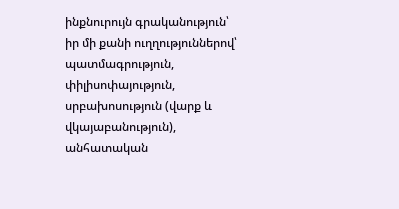ինքնուրույն գրականություն՝ իր մի քանի ուղղություններով՝ պատմագրություն, փիլիսոփայություն, սրբախոսություն (վարք և վկայաբանություն), անհատական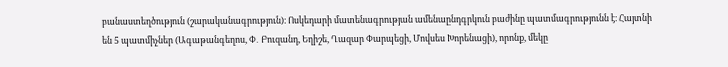բանաստեղծություն (շարականագրություն)։ Ոսկեդարի մատենագրության ամենաընդգրկուն բաժինը պատմագրությունն է։ Հայտնի են 5 պատմիչներ (Ագաթանգեղոս, Փ․ Բուզանդ, Եղիշե, Ղազար Փարպեցի, Մովսես Խորենացի), որոնք, մեկը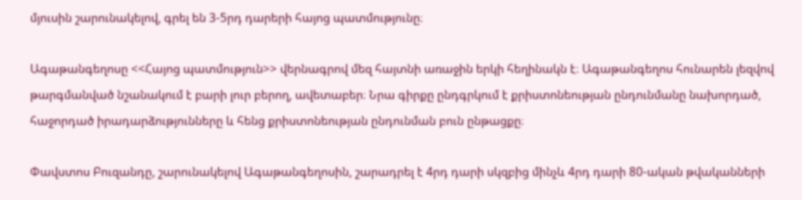մյուսին շարունակելով, գրել են 3-5րդ դարերի հայոց պատմությունը։

Ագաթանգեղոսը <<Հայոց պատմություն>> վերնագրով մեզ հայտնի առաջին երկի հեղինակն է։ Ագաթանգեղոս հունարեն լեզվով թարգմանված նշանակում է բարի լուր բերող, ավետաբեր։ Նրա գիրքը ընդգրկում է քրիստոնեության ընդունմանը նախորդած, հաջորդած իրադարձությունները և հենց քրիստոնեության ընդունման բուն ընթացքը։

Փավստոս Բուզանդը, շարունակելով Ագաթանգեղոսին, շարադրել է 4րդ դարի սկզբից մինչև 4րդ դարի 80-ական թվականների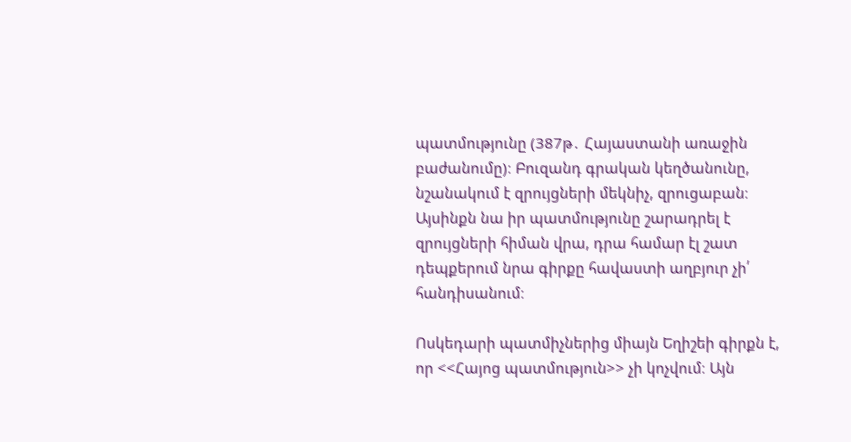պատմությունը (387թ․ Հայաստանի առաջին բաժանումը)։ Բուզանդ գրական կեղծանունը, նշանակում է զրույցների մեկնիչ, զրուցաբան։ Այսինքն նա իր պատմությունը շարադրել է զրույցների հիման վրա, դրա համար էլ շատ դեպքերում նրա գիրքը հավաստի աղբյուր չի՛ հանդիսանում։

Ոսկեդարի պատմիչներից միայն Եղիշեի գիրքն է, որ <<Հայոց պատմություն>> չի կոչվում։ Այն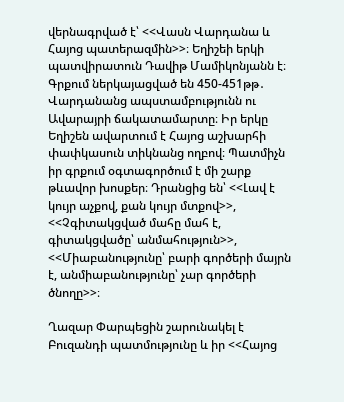վերնագրված է՝ <<Վասն Վարդանա և Հայոց պատերազմին>>։ Եղիշեի երկի պատվիրատուն Դավիթ Մամիկոնյանն է։ Գրքում ներկայացված են 450-451թթ․ Վարդանանց ապստամբությունն ու Ավարայրի ճակատամարտը։ Իր երկը Եղիշեն ավարտում է Հայոց աշխարհի փափկասուն տիկնանց ողբով։ Պատմիչն իր գրքում օգտագործում է մի շարք թևավոր խոսքեր։ Դրանցից են՝ <<Լավ է կույր աչքով, քան կույր մտքով>>, <<Չգիտակցված մահը մահ է, գիտակցվածը՝ անմահություն>>, <<Միաբանությունը՝ բարի գործերի մայրն է, անմիաբանությունը՝ չար գործերի ծնողը>>։

Ղազար Փարպեցին շարունակել է Բուզանդի պատմությունը և իր <<Հայոց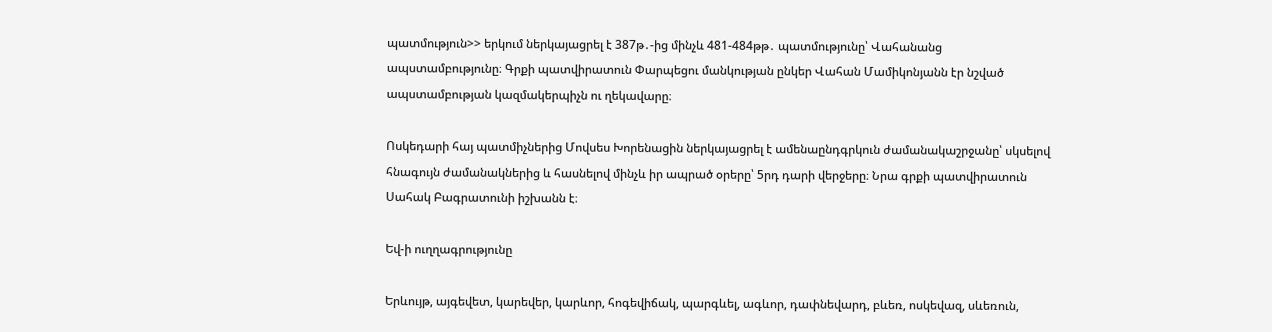պատմություն>> երկում ներկայացրել է 387թ․-ից մինչև 481-484թթ․ պատմությունը՝ Վահանանց ապստամբությունը։ Գրքի պատվիրատուն Փարպեցու մանկության ընկեր Վահան Մամիկոնյանն էր նշված ապստամբության կազմակերպիչն ու ղեկավարը։

Ոսկեդարի հայ պատմիչներից Մովսես Խորենացին ներկայացրել է ամենաընդգրկուն ժամանակաշրջանը՝ սկսելով հնագույն ժամանակներից և հասնելով մինչև իր ապրած օրերը՝ 5րդ դարի վերջերը։ Նրա գրքի պատվիրատուն Սահակ Բագրատունի իշխանն է։

Եվ-ի ուղղագրությունը

Երևույթ, այգեվետ, կարեվեր, կարևոր, հոգեվիճակ, պարգևել, ագևոր, դափնեվարդ, բևեռ, ոսկեվազ, սևեռուն,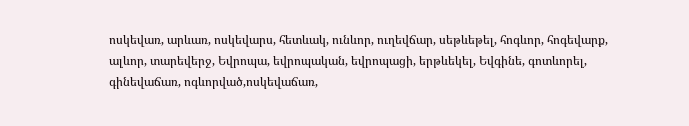ոսկեվառ, արևառ, ոսկեվարս, հետևակ, ունևոր, ուղեվճար, սեթևեթել, հոգևոր, հոգեվարք, ալևոր, տարեվերջ, Եվրոպա, եվրոպական, եվրոպացի, երթևեկել, Եվգինե, գոտևորել, գինեվաճառ, ոգևորված,ոսկեվաճառ,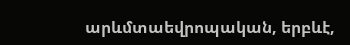արևմտաեվրոպական, երբևէ,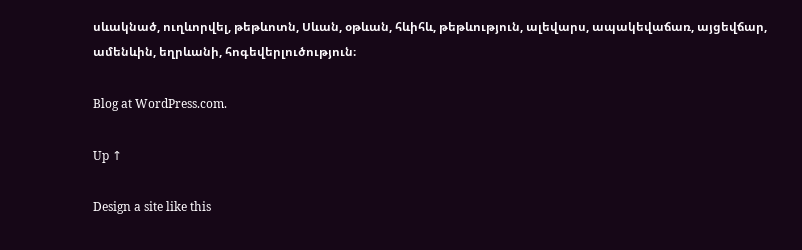սևակնած, ուղևորվել, թեթևոտն, Սևան, օթևան, հևիհև, թեթևություն, ալեվարս, ապակեվաճառ, այցեվճար, ամենևին, եղրևանի, հոգեվերլուծություն։

Blog at WordPress.com.

Up ↑

Design a site like this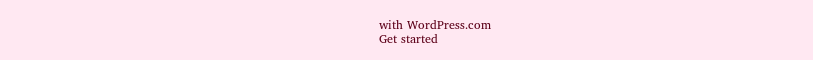with WordPress.com
Get started